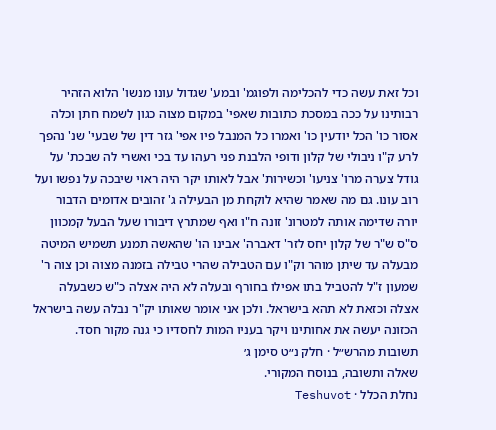וכל זאת עשה כדי להכלימה ולפוגמ' ובמע' שגדול עונו מנשו' הלוא הזהיר רבותינו על ככה במסכת כתובות שאפי' במקום מצוה כגון לשמח חתן וכלה אסור כו' הכל יודעין כו' ואמרו כל המנבל פיו אפי' גזר דין של שבעי' שנ' נהפך לרע ק"ו ניבולי של קלון ודופי הלבנת פני רעהו עד בכי ואשרי לה שבכת' על גודל צערה מרו' צניעו' וכשירות' אבל לאותו יקר היה ראוי שיבכה על נפשו ועל רוב עונו. גם מה שאמר שהיא לוקחת מן הבעילה ג' זהובים אדומים הדבור יורה שדימה אותה למטרונ' זונה ח"ו ואף שמתרץ דיבורו שעל הבעל קמכוון ס"ס ש"ר של קלון יחס לזר' דאברה' אבינו הו' שהאשה תמנע תשמיש המיטה מבעלה עד שיתן מוהר וק"ו עם הטבילה שהרי טבילה בזמנה מצוה וכן צוה ר' שמעון ז"ל להטביל בתו אפילו בחורף ובעלה לא היה אצלה כ"ש כשבעלה אצלה וכזאת לא תהא בישראל. ולכן אני אומר שאותו יק"ר נבלה עשה בישראל הכזונה יעשה את אחותינו ויקר בעניו המות לחסדיו כי גנה מקור חסד.
תשובות מהרש״ל · חלק נ״ט סימן ג׳
שאלה ותשובה, בנוסח המקורי.
נחלת הכלל · Teshuvot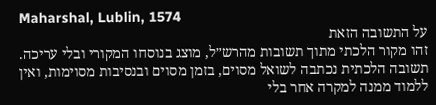Maharshal, Lublin, 1574
על התשובה הזאת
זהו מקור הלכתי מתוך תשובות מהרש״ל, מוצג בנוסחו המקורי ובלי עריכה. תשובה הלכתית נכתבה לשואל מסוים, בזמן מסוים ובנסיבות מסוימות, ואין ללמוד ממנה למקרה אחר בלי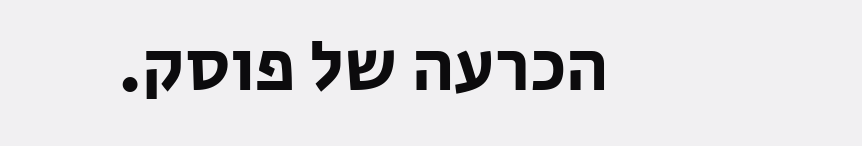הכרעה של פוסק.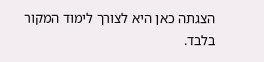הצגתה כאן היא לצורך לימוד המקור בלבד.